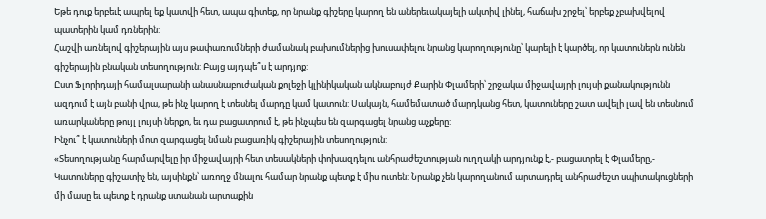Եթե դուք երբեւէ ապրել եք կատվի հետ, ապա գիտեք, որ նրանք գիշերը կարող են աներեւակայելի ակտիվ լինել, հաճախ շրջել՝ երբեք չբախվելով պատերին կամ դռներին:
Հաշվի առնելով գիշերային այս թափառումների ժամանակ բախումներից խուսափելու նրանց կարողությունը՝ կարելի է կարծել, որ կատուներն ունեն գիշերային բնական տեսողություն: Բայց այդպե՞ս է արդյոք:
Ըստ Ֆլորիդայի համալսարանի անասնաբուժական քոլեջի կլինիկական ակնաբույժ Քարին Փլամերի՝ շրջակա միջավայրի լույսի քանակությունն ազդում է այն բանի վրա, թե ինչ կարող է տեսնել մարդը կամ կատուն: Սակայն, համեմատած մարդկանց հետ, կատուները շատ ավելի լավ են տեսնում առարկաները թույլ լույսի ներքո, եւ դա բացատրում է, թե ինչպես են զարգացել նրանց աչքերը:
Ինչու՞ է կատուների մոտ զարգացել նման բացառիկ գիշերային տեսողություն:
«Տեսողությանը հարմարվելը իր միջավայրի հետ տեսակների փոխազդելու անհրաժեշտության ուղղակի արդյունք է,- բացատրել է Փլամերը,- Կատուները գիշատիչ են, այսինքն՝ առողջ մնալու համար նրանք պետք է միս ուտեն: Նրանք չեն կարողանում արտադրել անհրաժեշտ սպիտակուցների մի մասը եւ պետք է դրանք ստանան արտաքին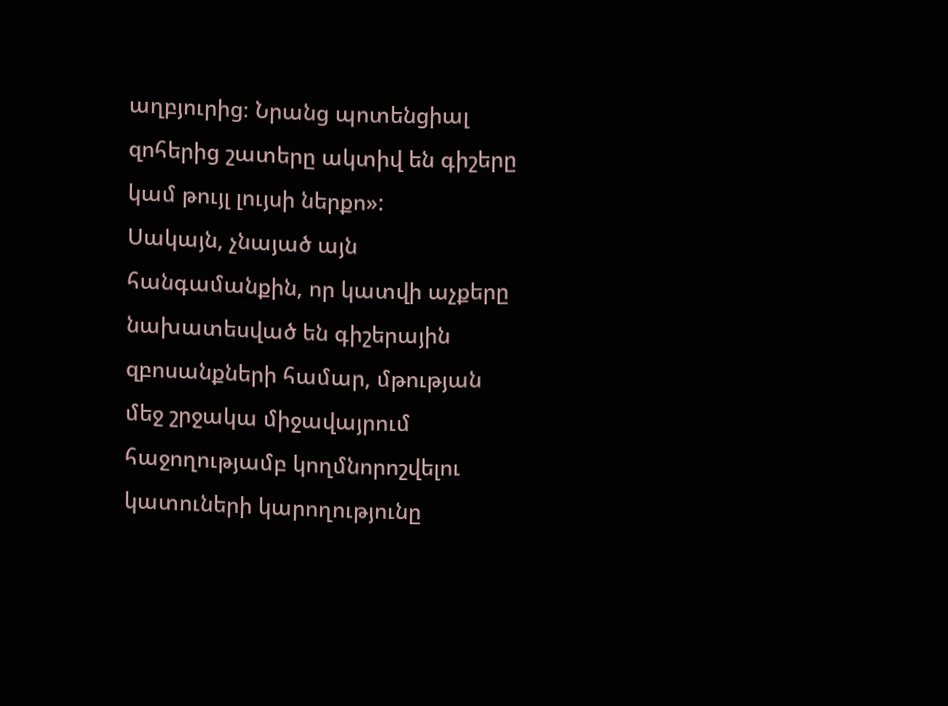աղբյուրից։ Նրանց պոտենցիալ զոհերից շատերը ակտիվ են գիշերը կամ թույլ լույսի ներքո»:
Սակայն, չնայած այն հանգամանքին, որ կատվի աչքերը նախատեսված են գիշերային զբոսանքների համար, մթության մեջ շրջակա միջավայրում հաջողությամբ կողմնորոշվելու կատուների կարողությունը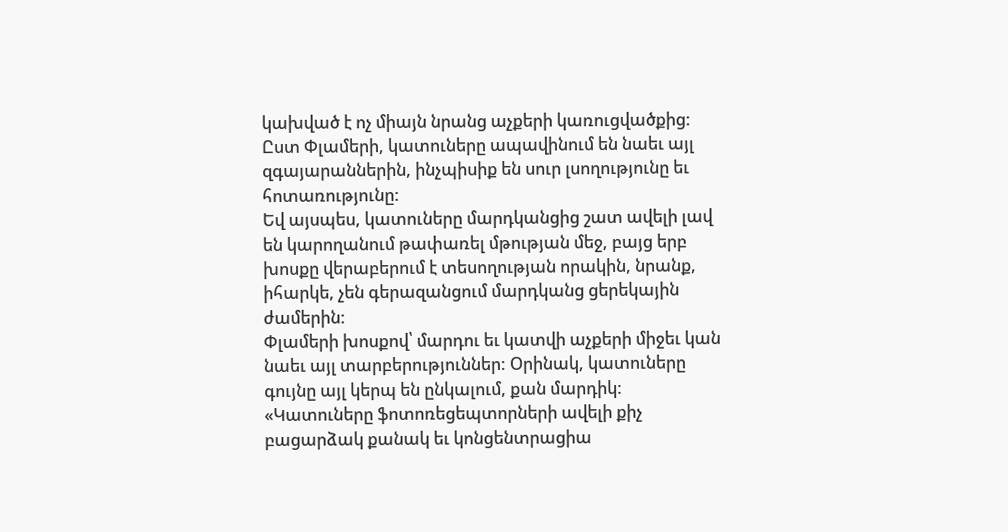կախված է ոչ միայն նրանց աչքերի կառուցվածքից: Ըստ Փլամերի, կատուները ապավինում են նաեւ այլ զգայարաններին, ինչպիսիք են սուր լսողությունը եւ հոտառությունը:
Եվ այսպես, կատուները մարդկանցից շատ ավելի լավ են կարողանում թափառել մթության մեջ, բայց երբ խոսքը վերաբերում է տեսողության որակին, նրանք, իհարկե, չեն գերազանցում մարդկանց ցերեկային ժամերին:
Փլամերի խոսքով՝ մարդու եւ կատվի աչքերի միջեւ կան նաեւ այլ տարբերություններ: Օրինակ, կատուները գույնը այլ կերպ են ընկալում, քան մարդիկ:
«Կատուները ֆոտոռեցեպտորների ավելի քիչ բացարձակ քանակ եւ կոնցենտրացիա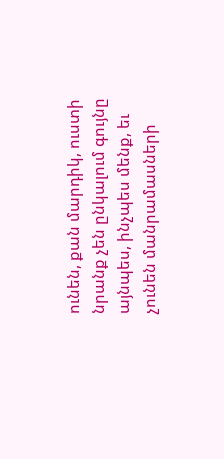ունեն, քան մարդիկ, ուստի նրանք չեն ընկալում գույնը այնպես, ինչպես մենք, եւ չունեն մանրամասների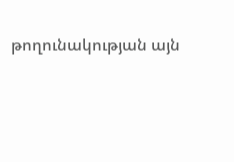թողունակության այն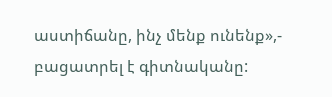աստիճանը, ինչ մենք ունենք»,- բացատրել է գիտնականը: